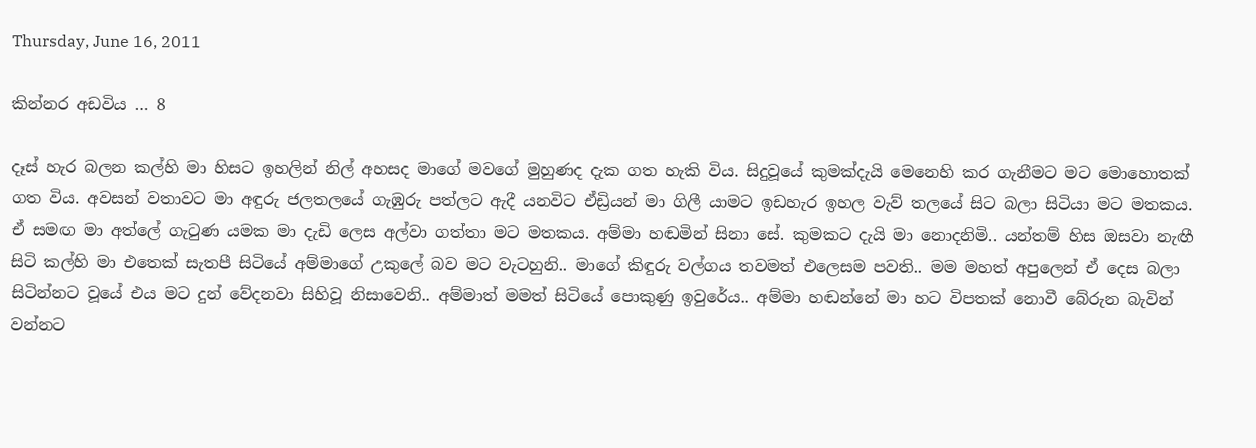Thursday, June 16, 2011

කින්නර අඩවිය … 8

දෑස් හැර බලන කල්හි මා හිසට ඉහලින් නිල් අහසද මාගේ මවගේ මුහුණද දැක ගත හැකි විය. සිදුවූයේ කුමක්දැයි මෙනෙහි කර ගැනීමට මට මොහොතක් ගත විය. අවසන් වතාවට මා අඳුරු ජලතලයේ ගැඹුරු පත්ලට ඇදී යනවිට ඒඩ්‍රියන් මා ගිලී යාමට ඉඩහැර ඉහල වැව් තලයේ සිට බලා සිටියා මට මතකය. ඒ සමඟ මා අත්ලේ ගැටුණ යමක මා දැඩි ලෙස අල්වා ගත්තා මට මතකය. අම්මා හඬමින් සිනා සේ. කුමකට දැයි මා නොදනිමි.. යන්තම් හිස ඔසවා නැඟී සිටි කල්හි මා එතෙක් සැතපී සිටියේ අම්මාගේ උකුලේ බව මට වැටහුනි.. මාගේ කිඳුරු වල්ගය තවමත් එලෙසම පවති.. මම මහත් අපුලෙන් ඒ දෙස බලා සිටින්නට වූයේ එය මට දුන් වේදනවා සිහිවූ නිසාවෙනි.. අම්මාත් මමත් සිටියේ පොකුණු ඉවුරේය.. අම්මා හඬන්නේ මා හට විපතක් නොවී බේරුන බැවින් වන්නට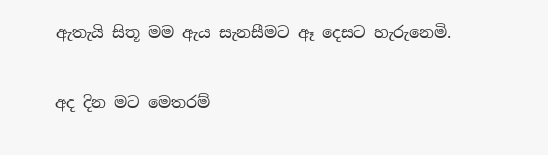ඇතැයි සිතූ මම ඇය සැනසීමට ඈ දෙසට හැරුනෙමි.

අද දින මට මෙතරම්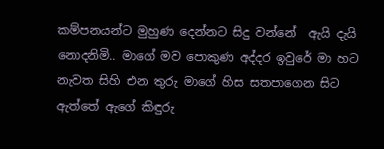කම්පනයන්ට මුහුණ දෙන්නට සිදු වන්නේ  ඇයි දැයි නොදනිමි.. මාගේ මව පොකුණ අද්දර ඉවුරේ මා හට නැවත සිහි එන තුරු මාගේ හිස සතපාගෙන සිට ඇත්තේ ඇගේ කිඳුරු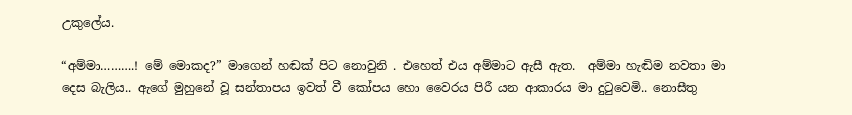උකුලේය.

“අම්මා……….! මේ මොකද?” මාගෙන් හඬක් පිට නොවුනි . එහෙත් එය අම්මාට ඇසී ඇත.  අම්මා හැඬිම නවතා මා දෙස බැලිය.. ඇගේ මුහුනේ වූ සන්තාපය ඉවත් වී කෝපය හො වෛරය පිරී යන ආකාරය මා දුටුවෙමි.. නොසීතු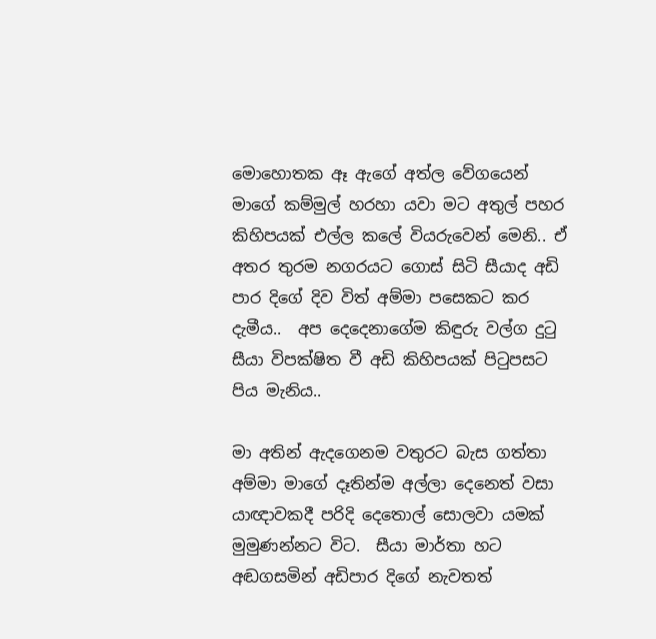මොහොතක ඈ ඇගේ අත්ල වේගයෙන් මාගේ කම්මුල් හරහා යවා මට අතුල් පහර කිහිපයක් එල්ල කලේ වියරුවෙන් මෙනි.. ඒ අතර තුරම නගරයට ගොස් සිටි සීයාද අඩි පාර දිගේ දිව විත් අම්මා පසෙකට කර දැමීය..  අප දෙදෙනාගේම කිඳුරු වල්ග දුටු සීයා විපක්ෂිත වී අඩි කිහිපයක් පිටුපසට පිය මැනිය..

මා අතින් ඇදගෙනම වතුරට බැස ගත්තා අම්මා මාගේ දෑතින්ම අල්ලා දෙනෙත් වසා යාඥාවකදී පරිදි දෙතොල් සොලවා යමක් මුමුණන්නට විට.  සීයා මාර්තා හට අඬගසමින් අඩිපාර දිගේ නැවතත්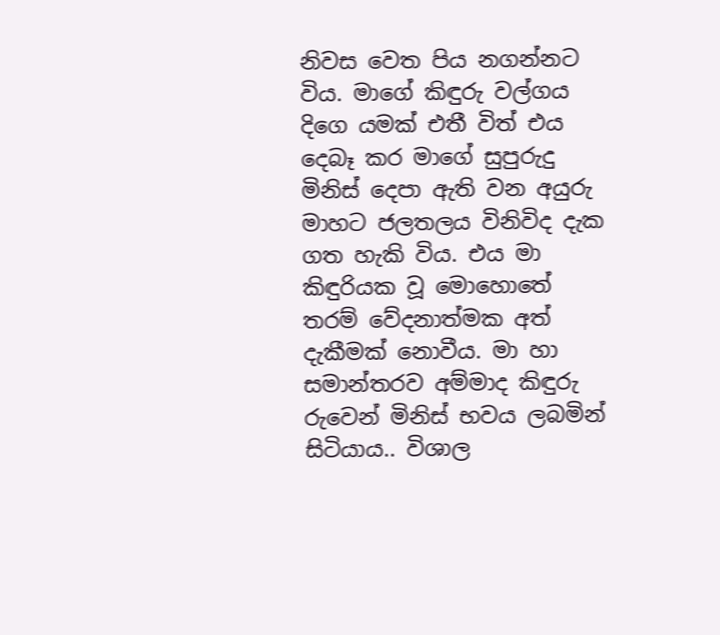නිවස වෙත පිය නගන්නට විය. මාගේ කිඳුරු වල්ගය දිගෙ යමක් එතී විත් එය දෙබෑ කර මාගේ සුපුරුදු මිනිස් දෙපා ඇති වන අයුරු මාහට ජලතලය විනිවිද දැක ගත හැකි විය. එය මා කිඳුරියක වූ මොහොතේ තරම් වේදනාත්මක අත් දැකීමක් නොවීය. මා හා සමාන්තරව අම්මාද කිඳුරු රුවෙන් මිනිස් භවය ලබමින් සිටියාය.. විශාල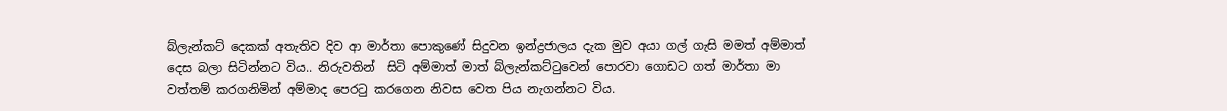බ්ලැන්කට් දෙකක් අතැතිව දිව ආ මාර්තා පොකුණේ සිදුවන ඉන්ද්‍රජාලය දැක මුව අයා ගල් ගැසි මමත් අම්මාත් දෙස බලා සිටින්නට විය.. නිරුවතින්  සිටි අම්මාත් මාත් බ්ලැන්කට්ටුවෙන් පොරවා ගොඩට ගත් මාර්තා මා වත්තම් කරගනිමින් අම්මාද පෙරටු කරගෙන නිවස වෙත පිය නැගන්නට විය.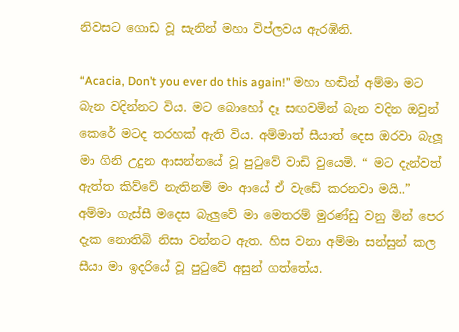නිවසට ගොඩ වූ සැනින් මහා විප්ලවය ඇරඹිනි.

“Acacia, Don’t you ever do this again!” මහා හඬින් අම්මා මට බැන වදින්නට විය. මට බොහෝ දෑ සඟවමින් බැන වදින ඔවුන් කෙරේ මටද තරහක් ඇති විය. අම්මාත් සීයාත් දෙස ඔරවා බැලූ මා ගිනි උදුන ආසන්නයේ වූ පුටුවේ වාඩි වුයෙමි. “ මට දැන්වත් ඇත්ත කිව්වේ නැතිනම් මං ආයේ ඒ වැඩේ කරනවා මයි..” අම්මා ගැස්සී මදෙස බැලුවේ මා මෙතරම් මුරණ්ඩු වනු මින් පෙර දැක නොතිබි නිසා වන්නට ඇත. හිස වනා අම්මා සන්සුන් කල සීයා මා ඉදරියේ වූ පුටුවේ අසුන් ගත්තේය.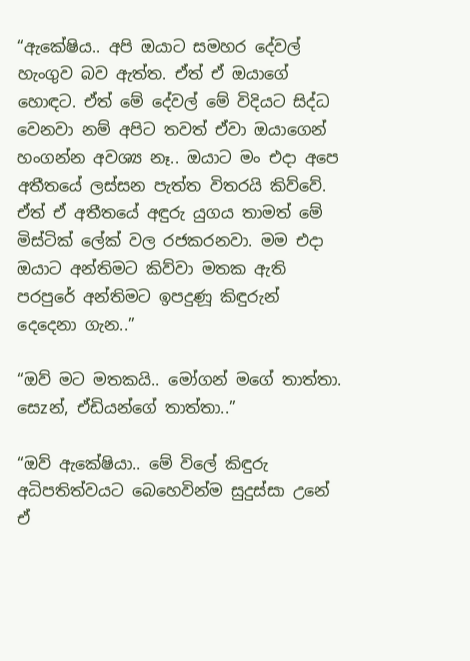“ඇකේෂිය.. අපි ඔයාට සමහර දේවල් හැංගුව බව ඇත්ත. ඒත් ඒ ඔයාගේ හොඳට. ඒත් මේ දේවල් මේ විදියට සිද්ධ වෙනවා නම් අපිට තවත් ඒවා ඔයාගෙන් හංගන්න අවශ්‍ය නෑ.. ඔයාට මං එදා අපෙ අතීතයේ ලස්සන පැත්ත විතරයි කිව්වේ. ඒත් ඒ අතීතයේ අඳුරු යුගය තාමත් මේ මිස්ටික් ලේක් වල රජකරනවා. මම එදා ඔයාට අන්තිමට කිව්වා මතක ඇති පරපුරේ අන්තිමට ඉපදුණූ කිඳුරුන් දෙදෙනා ගැන..”

“ඔව් මට මතකයි.. මෝගන් මගේ තාත්තා. සෙzන්, ඒඩියන්ගේ තාත්තා..”

“ඔව් ඇකේෂියා.. මේ විලේ කිඳුරු අධිපතිත්වයට බෙහෙවින්ම සුදුස්සා උනේ ඒ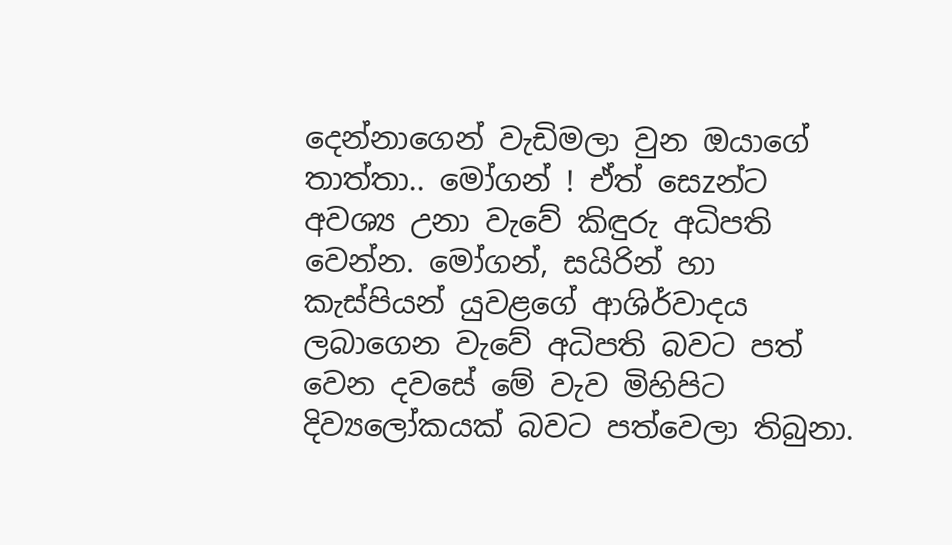දෙන්නාගෙන් වැඩිමලා වුන ඔයාගේ තාත්තා.. මෝගන් ! ඒත් සෙzන්ට අවශ්‍ය උනා වැවේ කිඳුරු අධිපති වෙන්න. මෝගන්, සයිරින් හා කැස්පියන් යුවළගේ ආශිර්වාදය ලබාගෙන වැවේ අධිපති බවට පත් වෙන දවසේ මේ වැව මිහිපිට දිව්‍යලෝකයක් බවට පත්වෙලා තිබුනා.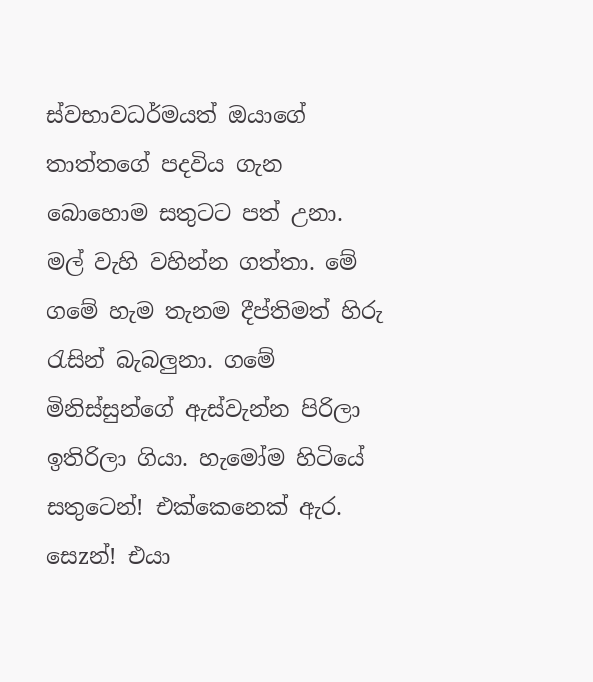ස්වභාවධර්මයත් ඔයාගේ තාත්තගේ පදවිය ගැන බොහොම සතුටට පත් උනා. මල් වැහි වහින්න ගත්තා. මේ ගමේ හැම තැනම දීප්තිමත් හිරු රැසින් බැබලුනා. ගමේ මිනිස්සුන්ගේ ඇස්වැන්න පිරිලා ඉතිරිලා ගියා. හැමෝම හිටියේ සතුටෙන්! එක්කෙනෙක් ඇර. සෙzන්! එයා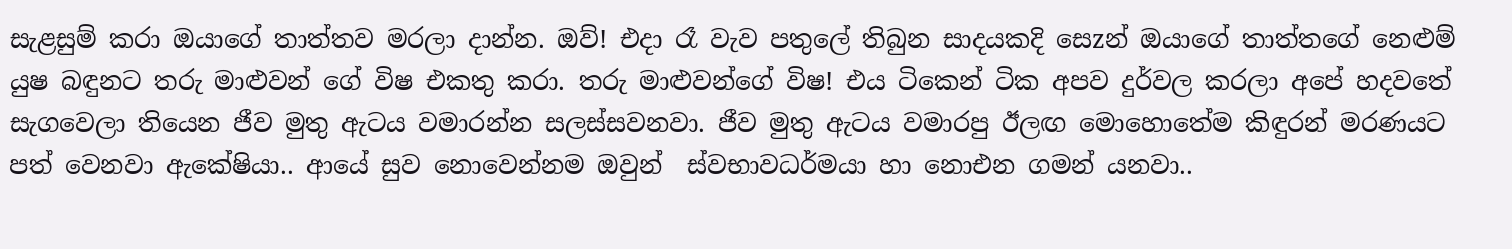සැළසුම් කරා ඔයාගේ තාත්තව මරලා දාන්න. ඔව්! එදා රෑ වැව පතුලේ තිබුන සාදයකදි සෙzන් ඔයාගේ තාත්තගේ නෙළුම් යුෂ බඳුනට තරු මාළුවන් ගේ විෂ එකතු කරා. තරු මාළුවන්ගේ විෂ! එය ටිකෙන් ටික අපව දුර්වල කරලා අපේ හදවතේ සැගවෙලා තියෙන ජීව මුතු ඇටය වමාරන්න සලස්සවනවා. ජීව මුතු ඇටය වමාරපු ඊලඟ මොහොතේම කිඳුරන් මරණයට පත් වෙනවා ඇකේෂියා.. ආයේ සුව නොවෙන්නම ඔවුන්  ස්වභාවධර්මයා හා නොඑන ගමන් යනවා..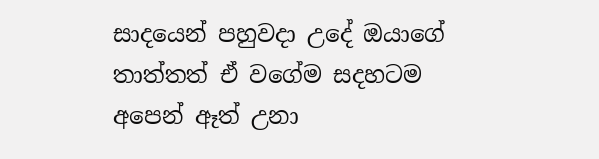සාදයෙන් පහුවදා උදේ ඔයාගේ තාත්තත් ඒ වගේම සදහටම අපෙන් ඈත් උනා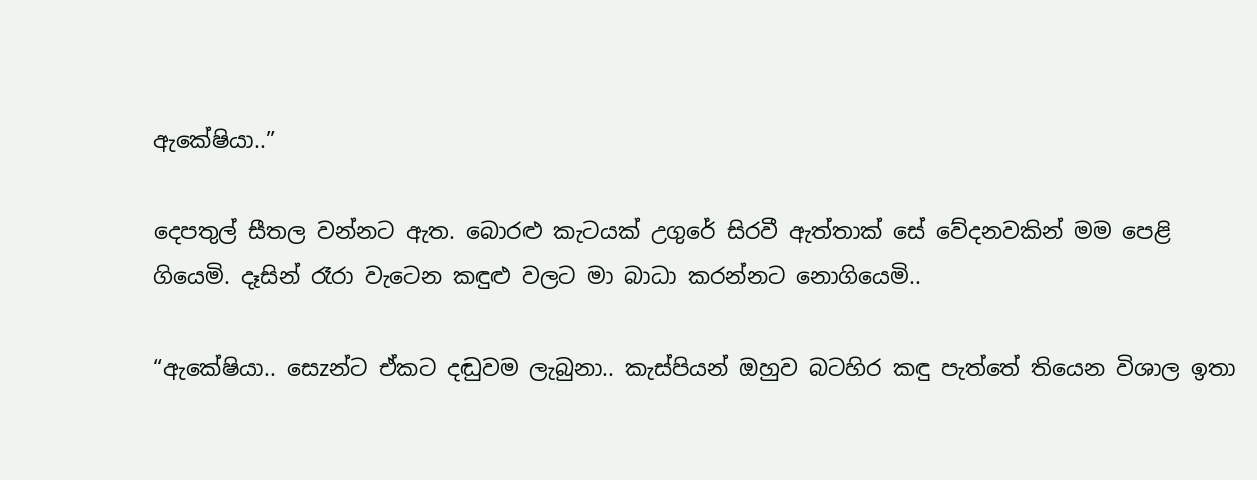ඇකේෂියා..”

දෙපතුල් සීතල වන්නට ඇත. බොරළු කැටයක් උගුරේ සිරවී ඇත්තාක් සේ වේදනවකින් මම පෙළි ගියෙමි. දෑසින් රෑරා වැටෙන කඳුළු වලට මා බාධා කරන්නට නොගියෙමි..

“ඇකේෂියා.. සෙzන්ට ඒකට දඬුවම ලැබුනා.. කැස්පියන් ඔහුව බටහිර කඳු පැත්තේ තියෙන විශාල ඉතා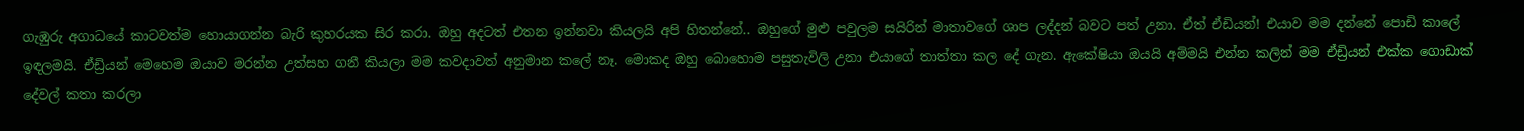ගැඹුරු අගාධයේ කාටවත්ම හොයාගන්න බැරි කුහරයක සිර කරා. ඔහු අදටත් එතන ඉන්නවා කියලයි අපි හිතන්නේ.. ඔහුගේ මුළු පවුලම සයිරින් මාතාවගේ ශාප ලද්දන් බවට පත් උනා. ඒත් ඒඩියන්! එයාව මම දන්නේ පොඩි කාලේ ඉඳලමයි. ඒඩ්‍රියන් මෙහෙම ඔයාව මරන්න උත්සහ ගනී කියලා මම කවදාවත් අනුමාන කලේ නෑ. මොකද ඔහු බොහොම පසුතැවිලි උනා එයාගේ තාත්තා කල දේ ගැන. ඇකේෂියා ඔයයි අම්මයි එන්න කලින් මම ඒඩ්‍රියන් එක්ක ගොඩාක් දේවල් කතා කරලා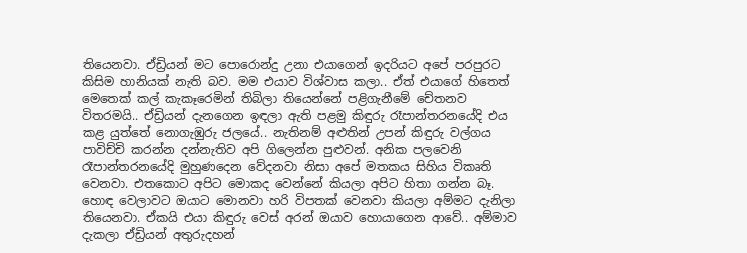තියෙනවා. ඒඩ්‍රියන් මට පොරොන්දු උනා එයාගෙන් ඉදරියට අපේ පරපුරට කිසිම හානියක් නැති බව. මම එයාව විශ්වාස කලා.. ඒත් එයාගේ හිතෙත් මෙතෙක් කල් කැකෑරෙමින් තිබිලා තියෙන්නේ පළිගැනීමේ චේතනව විතරමයි.. ඒඩ්‍රියන් දැනගෙන ඉඳලා ඇති පළමු කිඳුරු රෑපාන්තරනයේදි එය කළ යුත්තේ නොගැඹුරු ජලයේ.. නැතිනම් අළුතින් උපන් කිඳුරු වල්ගය පාවිච්චි කරන්න දන්නැතිව අපි ගිලෙන්න පුළුවන්. අනික පලවෙනි රෑපාන්තරනයේදි මුහුණදෙන වේදනවා නිසා අපේ මතකය සිහිය විකෘති වෙනවා. එතකොට අපිට මොකද වෙන්නේ කියලා අපිට හිතා ගන්න බෑ. හොඳ වෙලාවට ඔයාට මොනවා හරි විපතක් වෙනවා කියලා අම්මට දැනිලා තියෙනවා. ඒකයි එයා කිඳුරු වෙස් අරන් ඔයාව හොයාගෙන ආවේ.. අම්මාව දැකලා ඒඩ්‍රියන් අතුරුදහන්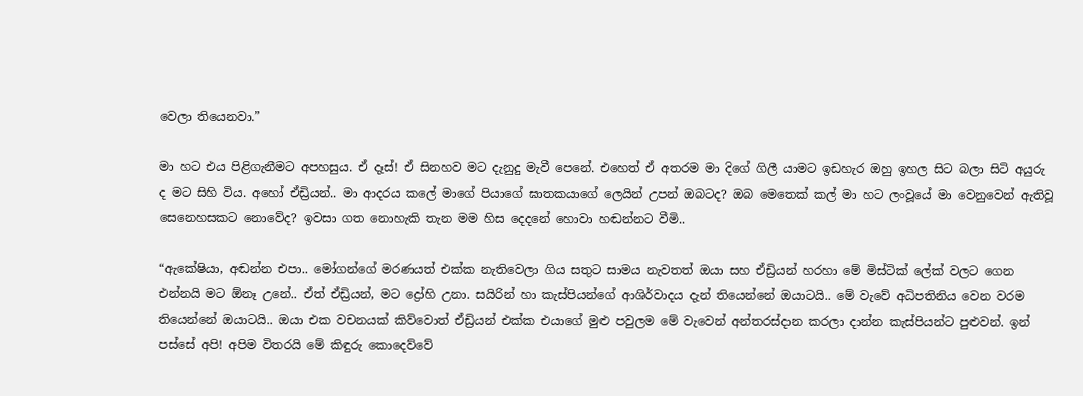වෙලා තියෙනවා.”

මා හට එය පිළිගැනීමට අපහසුය. ඒ දෑස්! ඒ සිනහව මට දැනුදු මැවී පෙනේ. එහෙත් ඒ අතරම මා දිගේ ගිලී යාමට ඉඩහැර ඔහු ඉහල සිට බලා සිටි අයුරු ද මට සිහි විය. අහෝ ඒඩ්‍රියන්.. මා ආදරය කලේ මාගේ පියාගේ ඝාතකයාගේ ලෙයින් උපන් ඔබටද? ඔබ මෙතෙක් කල් මා හට ලංවූයේ මා වෙනුවෙන් ඇතිවූ සෙනෙහසකට නොවේද? ඉවසා ගත නොහැකි තැන මම හිස දෙදනේ හොවා හඬන්නට වීමි..

“ඇකේෂියා, අඬන්න එපා.. මෝගන්ගේ මරණයත් එක්ක නැතිවෙලා ගිය සතුට සාමය නැවතත් ඔයා සහ ඒඩ්‍රියන් හරහා මේ මිස්ටික් ලේක් වලට ගෙන එන්නයි මට ඕනෑ උනේ.. ඒත් ඒඩ්‍රියන්, මට ද්‍රෝහි උනා. සයිරින් හා කැස්පියන්ගේ ආශිර්වාදය දැන් තියෙන්නේ ඔයාටයි.. මේ වැවේ අධිපතිනිය වෙන වරම තියෙන්නේ ඔයාටයි.. ඔයා එක වචනයක් කිව්වොත් ඒඩ්‍රියන් එක්ක එයාගේ මුළු පවුලම මේ වැවෙන් අන්තරස්දාන කරලා දාන්න කැස්පියන්ට පුළුවන්. ඉන් පස්සේ අපි! අපිම විතරයි මේ කිඳුරු කොදෙව්වේ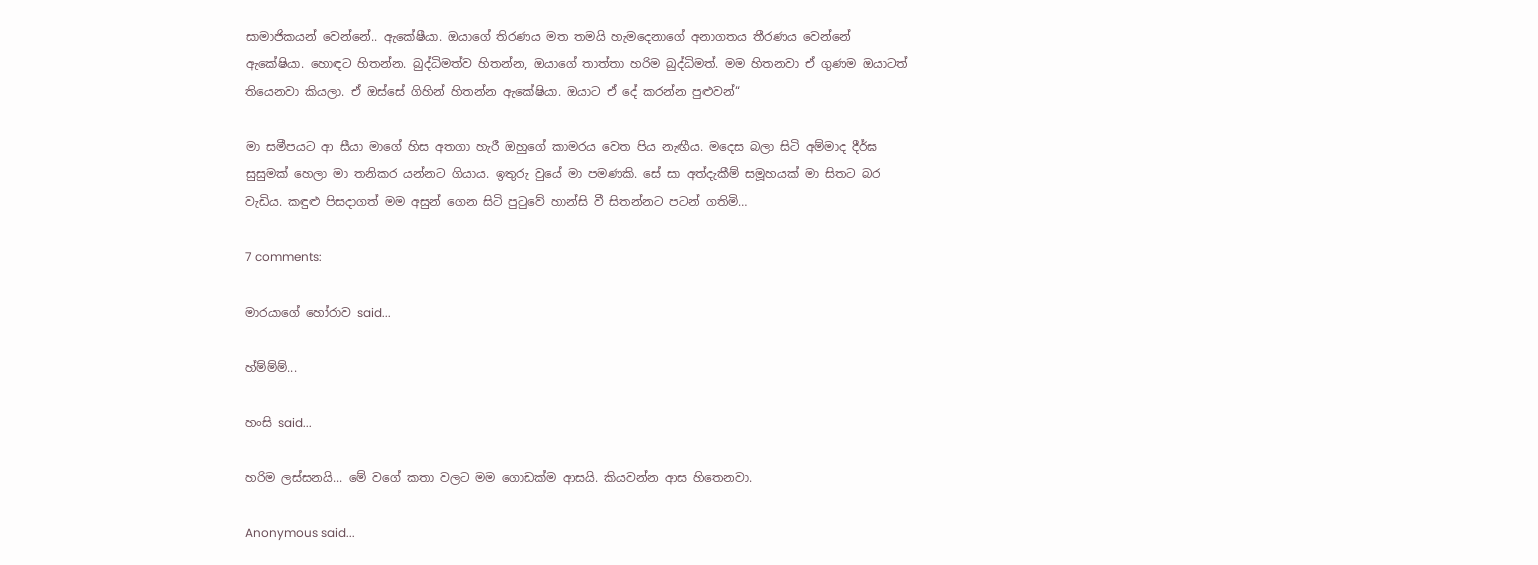සාමාජිකයන් වෙන්නේ.. ඇකේෂීයා. ඔයාගේ තිරණය මත තමයි හැමදෙනාගේ අනාගතය තීරණය වෙන්නේ ඇකේෂියා. හොඳට හිතන්න. බුද්ධිමත්ව හිතන්න, ඔයාගේ තාත්තා හරිම බුද්ධිමත්. මම හිතනවා ඒ ගුණම ඔයාටත් තියෙනවා කියලා. ඒ ඔස්සේ ගිහින් හිතන්න ඇකේෂියා. ඔයාට ඒ දේ කරන්න පුළුවන්“

මා සමීපයට ආ සීයා මාගේ හිස අතගා හැරී ඔහුගේ කාමරය වෙත පිය නැඟීය. මදෙස බලා සිටි අම්මාද දීර්ඝ සුසුමක් හෙලා මා තනිකර යන්නට ගියාය. ඉතුරු වුයේ මා පමණකි. සේ සා අත්දැකීම් සමූහයක් මා සිතට බර වැඩිය. කඳුළු පිසදාගත් මම අසුන් ගෙන සිටි පුටුවේ හාන්සි වී සිතන්නට පටන් ගතිමි…

7 comments:

මාරයාගේ හෝරාව said...

හ්ම්ම්ම්...

හංසි said...

හරිම ලස්සනයි... මේ වගේ කතා වලට මම ගොඩක්ම ආසයි. කියවන්න ආස හිතෙනවා.

Anonymous said...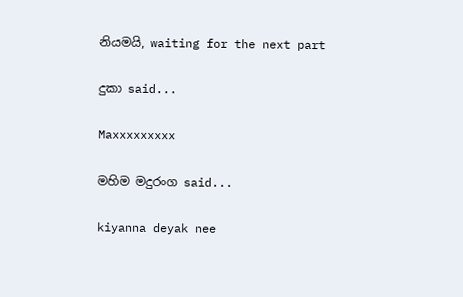නියමයි, waiting for the next part

දුකා said...

Maxxxxxxxxx

මහිම මදුරංග said...

kiyanna deyak nee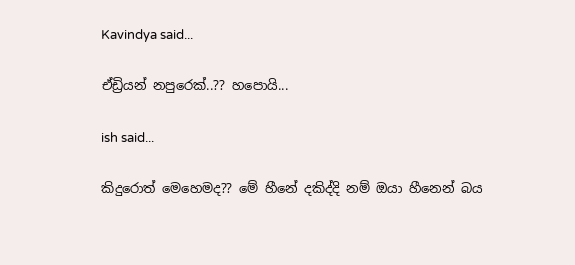Kavindya said...

ඒඩ්‍රියන් නපුරෙක්..?? හපොයි...

ish said...

කිදුරොත් මෙහෙමද?? මේ හීනේ දකිද්දි නම් ඔයා හීනෙන් බය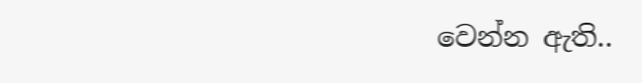වෙන්න ඇති..